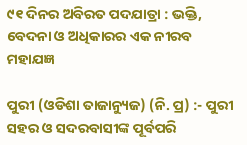୯୧ ଦିନର ଅବିରତ ପଦଯାତ୍ରା : ଭକ୍ତି, ବେଦନା ଓ ଅଧିକାରର ଏକ ନୀରବ ମହାଯଜ୍ଞ

ପୁରୀ (ଓଡିଶା ତାଜାନ୍ୟୁଜ) (ନି. ପ୍ର) :- ପୁରୀ ସହର ଓ ସଦରବାସୀଙ୍କ ପୂର୍ବପରି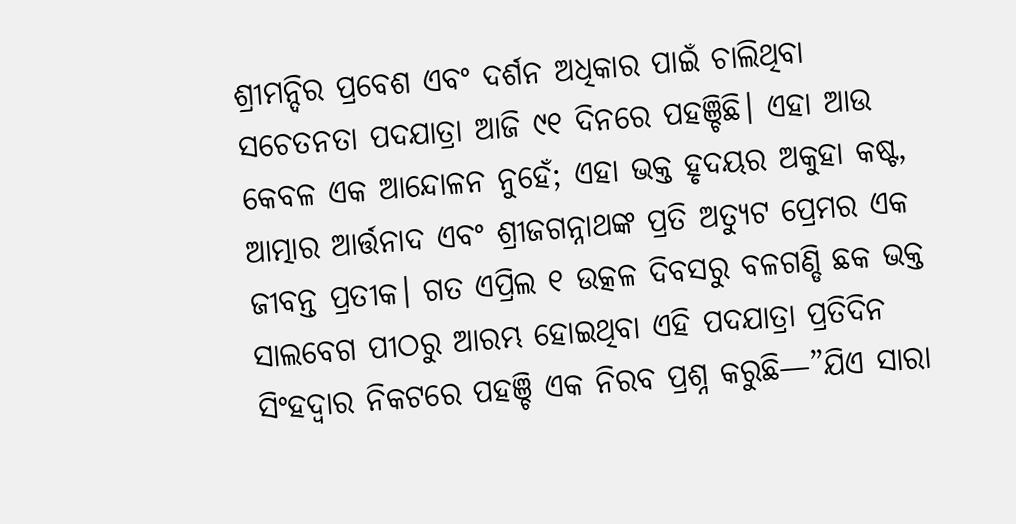ଶ୍ରୀମନ୍ଦିର ପ୍ରବେଶ ଏବଂ ଦର୍ଶନ ଅଧିକାର ପାଇଁ ଚାଲିଥିବା ସଚେତନତା ପଦଯାତ୍ରା ଆଜି ୯୧ ଦିନରେ ପହଞ୍ଚିଛି। ଏହା ଆଉ କେବଳ ଏକ ଆନ୍ଦୋଳନ ନୁହେଁ; ଏହା ଭକ୍ତ ହୃଦୟର ଅକୁହା କଷ୍ଟ, ଆତ୍ମାର ଆର୍ତ୍ତନାଦ ଏବଂ ଶ୍ରୀଜଗନ୍ନାଥଙ୍କ ପ୍ରତି ଅତ୍ୟୁଟ ପ୍ରେମର ଏକ ଜୀବନ୍ତ ପ୍ରତୀକ। ଗତ ଏପ୍ରିଲ ୧ ଉତ୍କଳ ଦିବସରୁ ବଳଗଣ୍ଡି ଛକ ଭକ୍ତ ସାଲବେଗ ପୀଠରୁ ଆରମ୍ଭ ହୋଇଥିବା ଏହି ପଦଯାତ୍ରା ପ୍ରତିଦିନ ସିଂହଦ୍ୱାର ନିକଟରେ ପହଞ୍ଚି ଏକ ନିରବ ପ୍ରଶ୍ନ କରୁଛି—”ଯିଏ ସାରା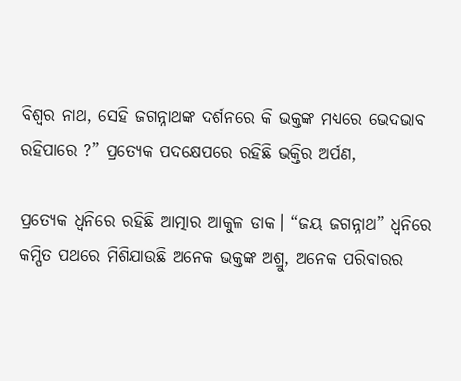ବିଶ୍ୱର ନାଥ, ସେହି ଜଗନ୍ନାଥଙ୍କ ଦର୍ଶନରେ କି ଭକ୍ତଙ୍କ ମଧ୍ୟରେ ଭେଦଭାବ ରହିପାରେ ?” ପ୍ରତ୍ୟେକ ପଦକ୍ଷେପରେ ରହିଛି ଭକ୍ତିର ଅର୍ପଣ,

ପ୍ରତ୍ୟେକ ଧ୍ୱନିରେ ରହିଛି ଆତ୍ମାର ଆକୁଳ ଡାକ। “ଜୟ ଜଗନ୍ନାଥ” ଧ୍ୱନିରେ କମ୍ପିତ ପଥରେ ମିଶିଯାଉଛି ଅନେକ ଭକ୍ତଙ୍କ ଅଶ୍ରୁ, ଅନେକ ପରିବାରର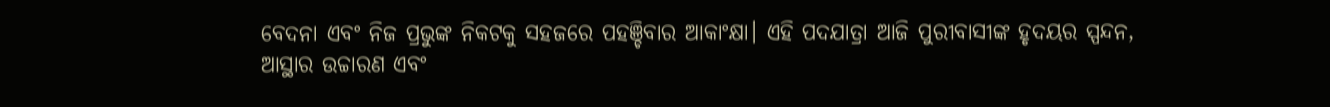ବେଦନା ଏବଂ ନିଜ ପ୍ରଭୁଙ୍କ ନିକଟକୁ ସହଜରେ ପହଞ୍ଚିବାର ଆକାଂକ୍ଷା। ଏହି ପଦଯାତ୍ରା ଆଜି ପୁରୀବାସୀଙ୍କ ହୃଦୟର ସ୍ପନ୍ଦନ, ଆସ୍ଥାର ଉଚ୍ଚାରଣ ଏବଂ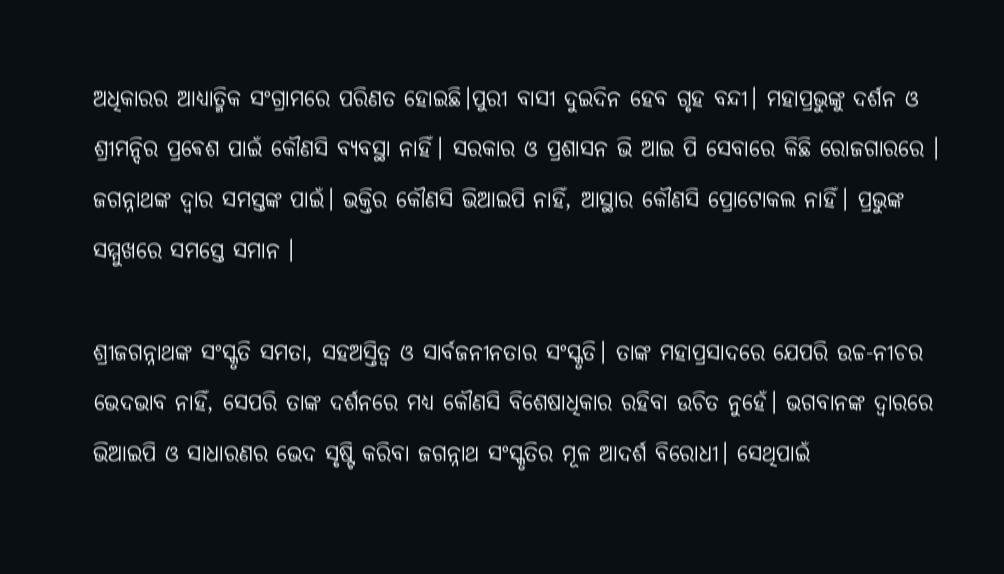ଅଧିକାରର ଆଧ୍ୟାତ୍ମିକ ସଂଗ୍ରାମରେ ପରିଣତ ହୋଇଛି।ପୁରୀ ବାସୀ ଦୁଇଦିନ ହେବ ଗୃହ ବନ୍ଦୀ। ମହାପ୍ରଭୁଙ୍କୁ ଦର୍ଶନ ଓ ଶ୍ରୀମନ୍ଦିର ପ୍ରଵେଶ ପାଇଁ କୌଣସି ବ୍ୟବସ୍ଥା ନାହିଁ। ସରକାର ଓ ପ୍ରଶାସନ ଭି ଆଇ ପି ସେବାରେ କିଛି ରୋଜଗାରରେ । ଜଗନ୍ନାଥଙ୍କ ଦ୍ୱାର ସମସ୍ତଙ୍କ ପାଇଁ। ଭକ୍ତିର କୌଣସି ଭିଆଇପି ନାହିଁ, ଆସ୍ଥାର କୌଣସି ପ୍ରୋଟୋକଲ ନାହିଁ। ପ୍ରଭୁଙ୍କ ସମ୍ମୁଖରେ ସମସ୍ତେ ସମାନ ।

ଶ୍ରୀଜଗନ୍ନାଥଙ୍କ ସଂସ୍କୃତି ସମତା, ସହଅସ୍ତିତ୍ୱ ଓ ସାର୍ବଜନୀନତାର ସଂସ୍କୃତି। ତାଙ୍କ ମହାପ୍ରସାଦରେ ଯେପରି ଉଚ୍ଚ-ନୀଚର ଭେଦଭାବ ନାହିଁ, ସେପରି ତାଙ୍କ ଦର୍ଶନରେ ମଧ୍ୟ କୌଣସି ବିଶେଷାଧିକାର ରହିବା ଉଚିତ ନୁହେଁ। ଭଗବାନଙ୍କ ଦ୍ୱାରରେ ଭିଆଇପି ଓ ସାଧାରଣର ଭେଦ ସୃଷ୍ଟି କରିବା ଜଗନ୍ନାଥ ସଂସ୍କୃତିର ମୂଳ ଆଦର୍ଶ ବିରୋଧୀ। ସେଥିପାଇଁ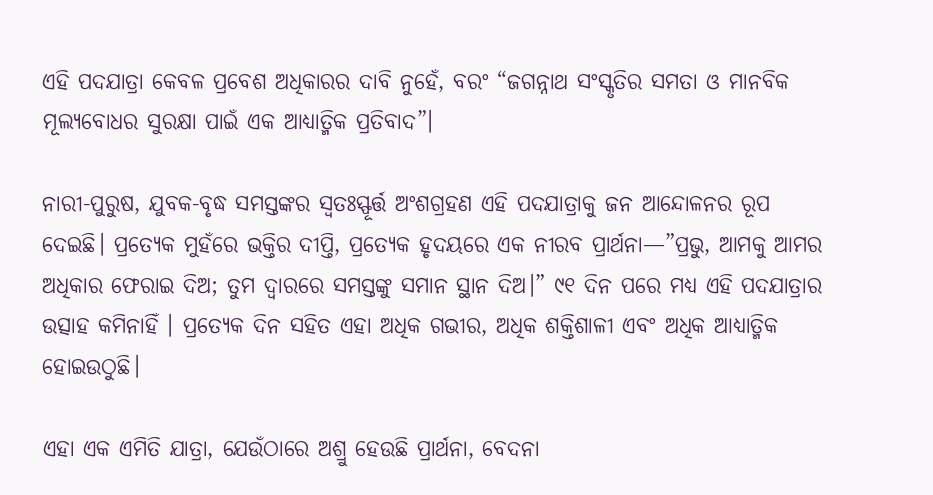ଏହି ପଦଯାତ୍ରା କେବଳ ପ୍ରବେଶ ଅଧିକାରର ଦାବି ନୁହେଁ, ବରଂ “ଜଗନ୍ନାଥ ସଂସ୍କୃତିର ସମତା ଓ ମାନବିକ ମୂଲ୍ୟବୋଧର ସୁରକ୍ଷା ପାଇଁ ଏକ ଆଧ୍ୟାତ୍ମିକ ପ୍ରତିବାଦ”।

ନାରୀ-ପୁରୁଷ, ଯୁବକ-ବୃଦ୍ଧ ସମସ୍ତଙ୍କର ସ୍ୱତଃସ୍ଫୂର୍ତ୍ତ ଅଂଶଗ୍ରହଣ ଏହି ପଦଯାତ୍ରାକୁ ଜନ ଆନ୍ଦୋଳନର ରୂପ ଦେଇଛି। ପ୍ରତ୍ୟେକ ମୁହଁରେ ଭକ୍ତିର ଦୀପ୍ତି, ପ୍ରତ୍ୟେକ ହୃଦୟରେ ଏକ ନୀରବ ପ୍ରାର୍ଥନା—”ପ୍ରଭୁ, ଆମକୁ ଆମର ଅଧିକାର ଫେରାଇ ଦିଅ; ତୁମ ଦ୍ୱାରରେ ସମସ୍ତଙ୍କୁ ସମାନ ସ୍ଥାନ ଦିଅ।” ୯୧ ଦିନ ପରେ ମଧ୍ୟ ଏହି ପଦଯାତ୍ରାର ଉତ୍ସାହ କମିନାହିଁ । ପ୍ରତ୍ୟେକ ଦିନ ସହିତ ଏହା ଅଧିକ ଗଭୀର, ଅଧିକ ଶକ୍ତିଶାଳୀ ଏବଂ ଅଧିକ ଆଧ୍ୟାତ୍ମିକ ହୋଇଉଠୁଛି।

ଏହା ଏକ ଏମିତି ଯାତ୍ରା, ଯେଉଁଠାରେ ଅଶ୍ରୁ ହେଉଛି ପ୍ରାର୍ଥନା, ବେଦନା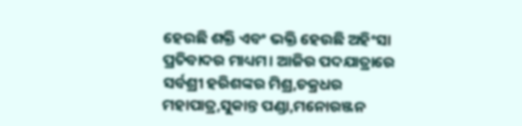ହେଉଛି ଶକ୍ତି ଏବଂ ଭକ୍ତି ହେଉଛି ଅହିଂସା ପ୍ରତିବାଦର ମାଧ୍ୟମ। ଆଜିର ପଦଯାତ୍ରାରେ ସର୍ବଶ୍ରୀ ହରିଶଙ୍କର ମିଶ୍ର,ଚକ୍ରଧର ମହାପାତ୍ର,ସୁକାନ୍ତ ପଣ୍ଡା,ମନୋରଞ୍ଜନ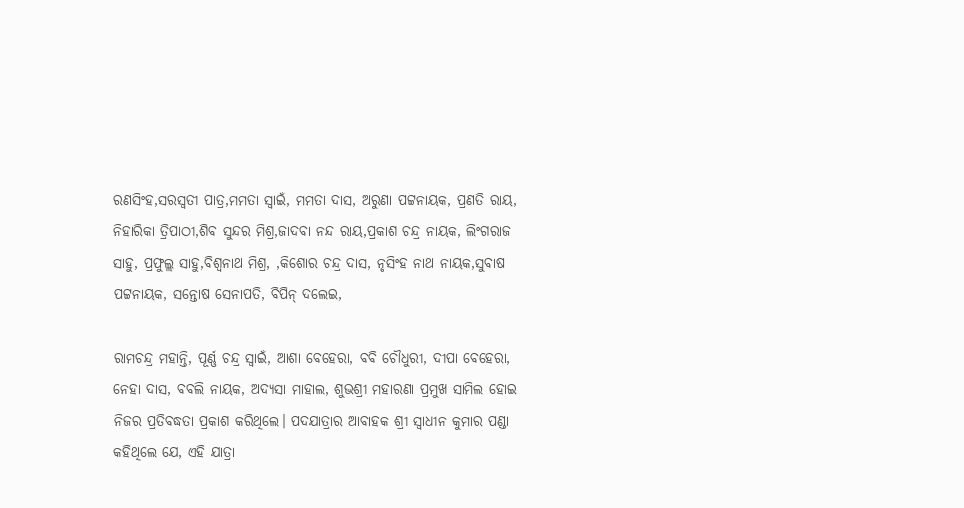ରଣସିଂହ,ସରସ୍ୱତୀ ପାତ୍ର,ମମତା ସ୍ୱାଇଁ, ମମତା ଦାସ, ଅରୁଣା ପଟ୍ଟନାୟକ, ପ୍ରଣତି ରାୟ, ନିହାରିକା ତ୍ରିପାଠୀ,ଶିବ ସୁନ୍ଦର ମିଶ୍ର,ଜାଦବା ନନ୍ଦ ରାୟ,ପ୍ରକାଶ ଚନ୍ଦ୍ର ନାୟକ, ଲିଂଗରାଜ ସାହୁ, ପ୍ରଫୁଲ୍ଲ ସାହୁ,ବିଶ୍ୱନାଥ ମିଶ୍ର, ,କିଶୋର ଚନ୍ଦ୍ର ଦାସ, ନୃସିଂହ ନାଥ ନାୟକ,ସୁବାଷ ପଟ୍ଟନାୟକ, ସନ୍ତୋଷ ସେନାପତି, ବିପିନ୍ ଦଲେଇ,

ରାମଚନ୍ଦ୍ର ମହାନ୍ତି, ପୂର୍ଣ୍ଣ ଚନ୍ଦ୍ର ସ୍ବାଇଁ, ଆଶା ବେହେରା, ବବି ଚୌଧୁରୀ, ଦୀପା ବେହେରା, ନେହା ଦାସ, ବବଲି ନାୟକ, ଅଦ୍ୟସା ମାହାଲ, ଶୁଭଶ୍ରୀ ମହାରଣା ପ୍ରମୁଖ ସାମିଲ ହୋଇ ନିଜର ପ୍ରତିବଦ୍ଧତା ପ୍ରକାଶ କରିଥିଲେ। ପଦଯାତ୍ରାର ଆବାହକ ଶ୍ରୀ ସ୍ୱାଧୀନ କୁମାର ପଣ୍ଡା କହିଥିଲେ ଯେ, ଏହି ଯାତ୍ରା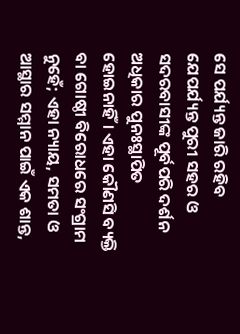ସେ ପର୍ଯ୍ୟନ୍ତ ଜାରି ରହିବ ଯେପର୍ଯ୍ୟନ୍ତ ପୁରୀ ସହର ଓ ସଦରବାସୀଙ୍କ ପୂର୍ବପରି ଦର୍ଶନ ଅଧିକାର ପୁନଃସ୍ଥାପିତ ହୋଇନାହିଁ। ଏହା କୌଣସି ବ୍ୟକ୍ତି ବା ଗୋଷ୍ଠୀ ବିରୋଧରେ ସଂଗ୍ରାମ ନୁହେଁ; ଏହା ନ୍ୟାୟ, ସମତା ଓ ଆସ୍ଥାର ସମ୍ମାନ ପାଇଁ ଏକ ଶାନ୍ତ,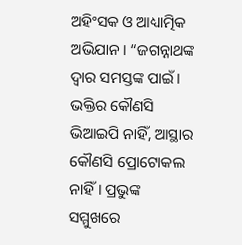ଅହିଂସକ ଓ ଆଧ୍ୟାତ୍ମିକ ଅଭିଯାନ। “ଜଗନ୍ନାଥଙ୍କ ଦ୍ୱାର ସମସ୍ତଙ୍କ ପାଇଁ। ଭକ୍ତିର କୌଣସି ଭିଆଇପି ନାହିଁ, ଆସ୍ଥାର କୌଣସି ପ୍ରୋଟୋକଲ ନାହିଁ। ପ୍ରଭୁଙ୍କ ସମ୍ମୁଖରେ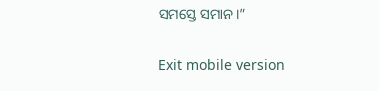ସମସ୍ତେ ସମାନ।”

Exit mobile version